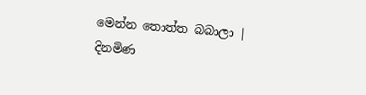මෙන්න තොත්ත බබාලා | දිනමිණ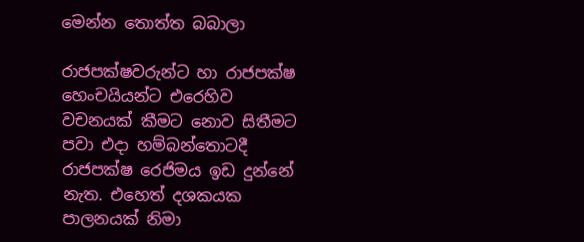මෙන්න තොත්ත බබාලා

රාජපක්ෂවරුන්ට හා රාජපක්ෂ හෙංචයියන්ට එරෙහිව වචනයක් කීමට නොව සිතීමට පවා එදා හම්බන්තොටදී රාජපක්ෂ රෙජිමය ඉඩ දුන්නේ නැත. එහෙත් දශකයක පාලනයක් නිමා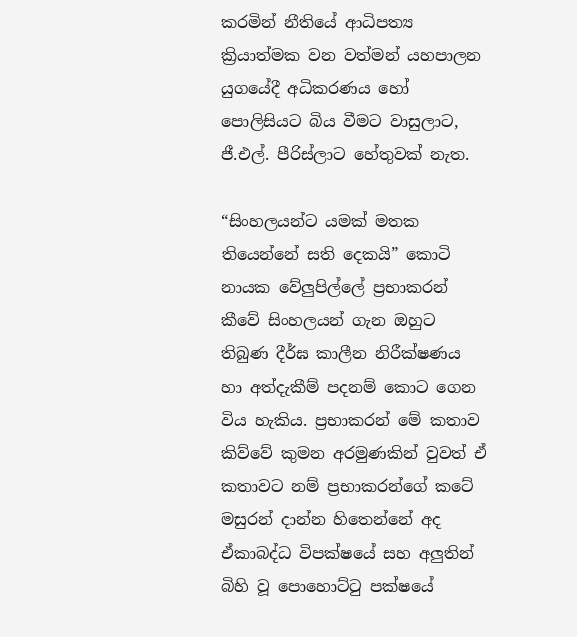කරමින් නීතියේ ආධිපත්‍ය ක්‍රියාත්මක වන වත්මන් යහපාලන යුගයේදී අධිකරණය හෝ පොලිසියට බිය වීමට වාසුලාට, ජී.එල්. පීරිස්ලාට හේතුවක් නැත.

“සිංහලයන්ට යමක් මතක තියෙන්නේ සති දෙකයි” කොටි නායක වේලුපිල්ලේ ප්‍රභාකරන් කීවේ සිංහලයන් ගැන ඔහුට තිබුණ දීර්ඝ කාලීන නිරීක්ෂණය හා අත්දැකීම් පදනම් කොට ගෙන විය හැකිය. ප්‍රභාකරන් මේ කතාව කිව්වේ කුමන අරමුණකින් වුවත් ඒ කතාවට නම් ප්‍රභාකරන්ගේ කටේ මසුරන් දාන්න හිතෙන්නේ අද ඒකාබද්ධ විපක්ෂයේ සහ අලුතින් බිහි වූ පොහොට්ටු පක්ෂයේ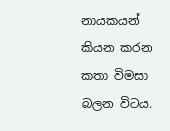නායකයන් කියන කරන කතා විමසා බලන විටය.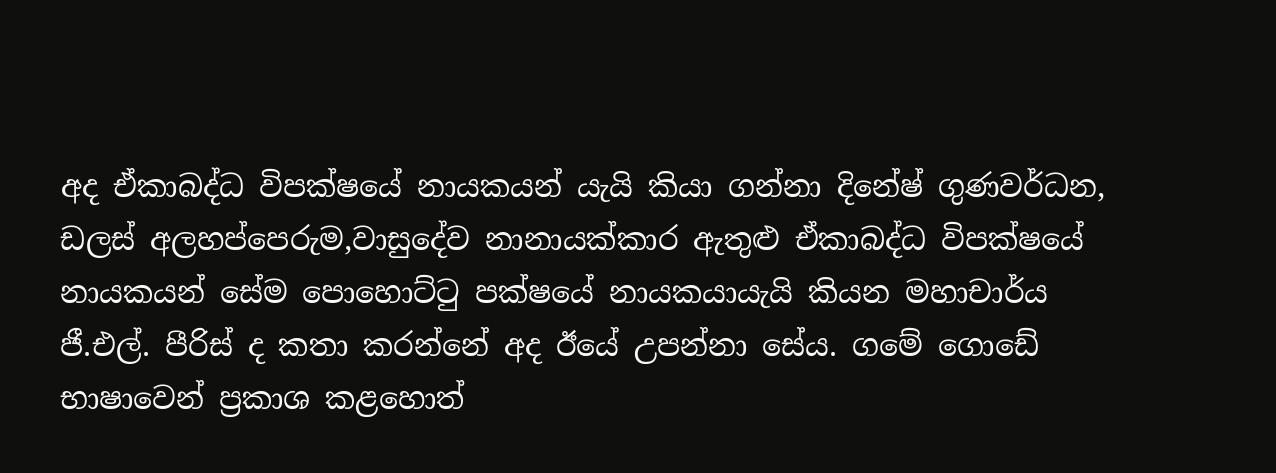අද ඒකාබද්ධ විපක්ෂයේ නායකයන් යැයි කියා ගන්නා දිනේෂ් ගුණවර්ධන, ඩලස් අලහප්පෙරුම,වාසුදේව නානායක්කාර ඇතුළු ඒකාබද්ධ විපක්ෂයේ නායකයන් සේම පොහොට්ටු පක්ෂයේ නායකයායැයි කියන මහාචාර්ය ජී.එල්. පීරිස් ද කතා කරන්නේ අද ඊයේ උපන්නා සේය. ගමේ ගොඩේ භාෂාවෙන් ප්‍රකාශ කළහොත්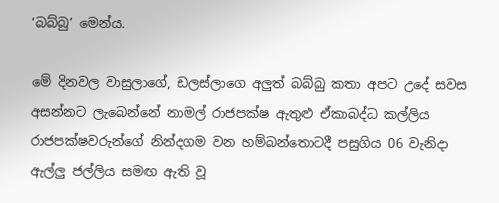‘බබ්බු’ මෙන්ය.

මේ දිනවල වාසුලාගේ, ඩලස්ලාගෙ අලුත් බබ්බු කතා අපට උදේ සවස අසන්නට ලැබෙන්නේ නාමල් රාජපක්ෂ ඇතුළු ඒකාබද්ධ කල්ලිය රාජපක්ෂවරුන්ගේ නින්දගම වන හම්බන්තොටදී පසුගිය 06 වැනිදා ඇල්ලු ජල්ලිය සමඟ ඇති වූ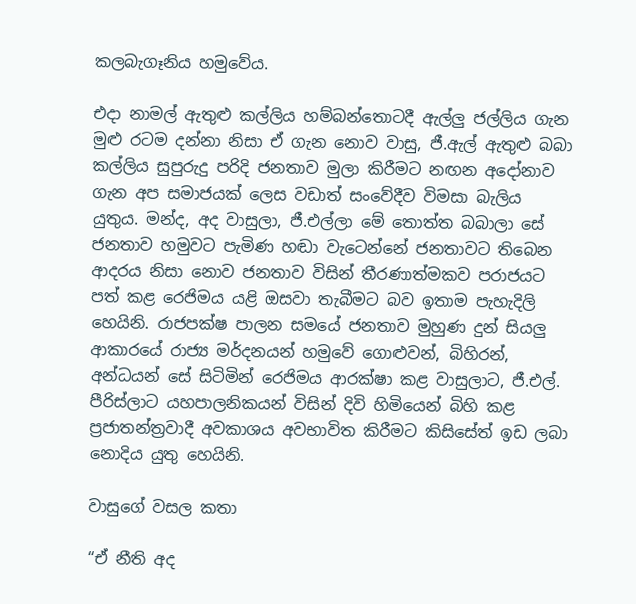කලබැගෑනිය හමුවේය.

එදා නාමල් ඇතුළු කල්ලිය හම්බන්තොටදී ඇල්ලු ජල්ලිය ගැන මුළු රටම දන්නා නිසා ඒ ගැන නොව වාසු, ජී.ඇල් ඇතුළු බබා කල්ලිය සුපුරුදු පරිදි ජනතාව මුලා කිරීමට නඟන අදෝනාව ගැන අප සමාජයක් ලෙස වඩාත් සංවේදීව විමසා බැලිය යුතුය. මන්ද, අද වාසුලා, ජී.එල්ලා මේ තොත්ත බබාලා සේ ජනතාව හමුවට පැමිණ හඬා වැටෙන්නේ ජනතාවට තිබෙන ආදරය නිසා නොව ජනතාව විසින් තීරණාත්මකව පරාජයට පත් කළ රෙජිමය යළි ඔසවා තැබීමට බව ඉතාම පැහැදිලි හෙයිනි. රාජපක්ෂ පාලන සමයේ ජනතාව මුහුණ දුන් සියලු ආකාරයේ රාජ්‍ය මර්දනයන් හමුවේ ගොළුවන්, බිහිරන්, අන්ධයන් සේ සිටිමින් රෙජිමය ආරක්ෂා කළ වාසුලාට, ජී.එල්. පීරිස්ලාට යහපාලනිකයන් විසින් දිවි හිමියෙන් බිහි කළ ප්‍රජාතන්ත්‍රවාදී අවකාශය අවභාවිත කිරීමට කිසිසේත් ඉඩ ලබා නොදිය යුතු හෙයිනි.

වාසුගේ වසල කතා

“ඒ නීති අද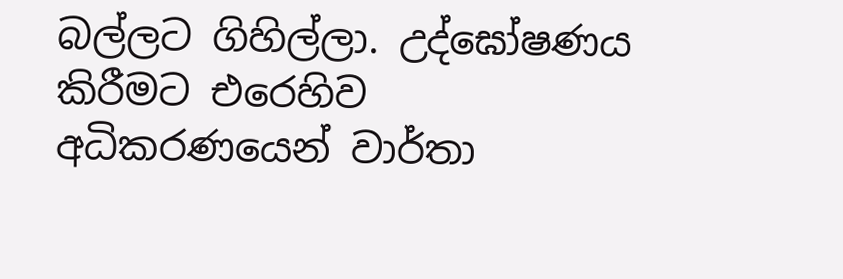බල්ලට ගිහිල්ලා. උද්ඝෝෂණය කිරීමට එරෙහිව අධිකරණයෙන් වාර්තා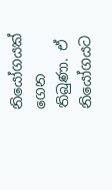නියෝගයක් ගෙන තිබුණා. ඒ නියෝගයට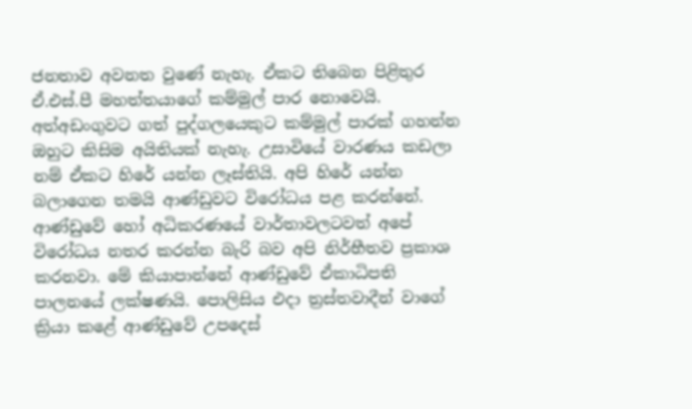ජනතාව අවනත වුණේ නැහැ. ඒකට තිබෙන පිළිතුර ඒ.එස්.පී මහත්තයාගේ කම්මුල් පාර නොවෙයි. අත්අඩංගුවට ගත් පුද්ගලයෙකුට කම්මුල් පාරක් ගහන්න ඔහුට කිසිම අයිතියක් නැහැ. උසාවියේ වාරණය කඩලා නම් ඒකට හිරේ යන්න ලෑස්තියි. අපි හිරේ යන්න බලාගෙන තමයි ආණ්ඩුවට විරෝධය පළ කරන්නේ. ආණ්ඩුවේ හෝ අධිකරණයේ වාර්තාවලටවත් අපේ විරෝධය නතර කරන්න බැරි බව අපි නිර්භීතව ප්‍රකාශ කරනවා. මේ කියාපාන්නේ ආණ්ඩුවේ ඒකාධිපති පාලනයේ ලක්ෂණයි. පොලිසිය එදා ත්‍රස්තවාදීන් වාගේ ක්‍රියා කළේ ආණ්ඩුවේ උපදෙස්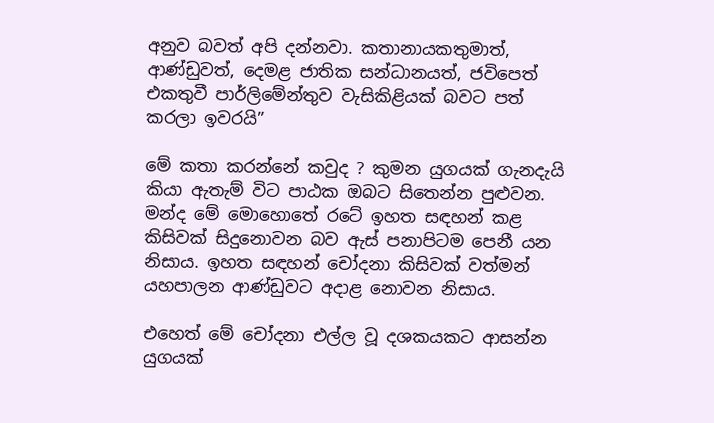අනුව බවත් අපි දන්නවා. කතානායකතුමාත්, ආණ්ඩුවත්, දෙමළ ජාතික සන්ධානයත්, ජවිපෙත් එකතුවී පාර්ලිමේන්තුව වැසිකිළියක් බවට පත් කරලා ඉවරයි”

මේ කතා කරන්නේ කවුද ? කුමන යුගයක් ගැනදැයි කියා ඇතැම් විට පාඨක ඔබට සිතෙන්න පුළුවන. මන්ද මේ මොහොතේ රටේ ඉහත සඳහන් කළ කිසිවක් සිදුනොවන බව ඇස් පනාපිටම පෙනී යන නිසාය. ඉහත සඳහන් චෝදනා කිසිවක් වත්මන් යහපාලන ආණ්ඩුවට අදාළ නොවන නිසාය.

එහෙත් මේ චෝදනා එල්ල වූ දශකයකට ආසන්න යුගයක්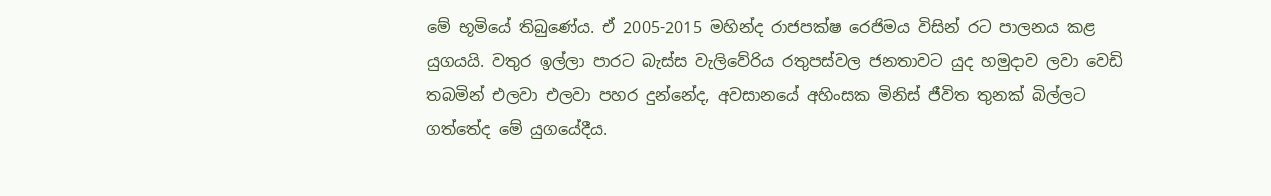මේ භූමියේ තිබුණේය. ඒ 2005-2015 මහින්ද රාජපක්ෂ රෙජිමය විසින් රට පාලනය කළ යුගයයි. වතුර ඉල්ලා පාරට බැස්ස වැලිවේරිය රතුපස්වල ජනතාවට යුද හමුදාව ලවා වෙඩි තබමින් එලවා එලවා පහර දුන්නේද, අවසානයේ අහිංසක මිනිස් ජීවිත තුනක් බිල්ලට ගත්තේද මේ යුගයේදීය.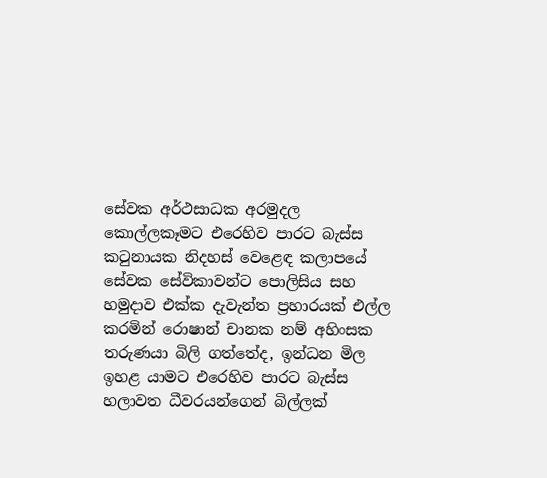සේවක අර්ථසාධක අරමුදල කොල්ලකෑමට එරෙහිව පාරට බැස්ස කටුනායක නිදහස් වෙළෙඳ කලාපයේ සේවක සේවිකාවන්ට පොලිසිය සහ හමුදාව එක්ක දැවැන්ත ප්‍රහාරයක් එල්ල කරමින් රොෂාන් චානක නම් අහිංසක තරුණයා බිලි ගත්තේද, ඉන්ධන මිල ඉහළ යාමට එරෙහිව පාරට බැස්ස හලාවත ධීවරයන්ගෙන් බිල්ලක්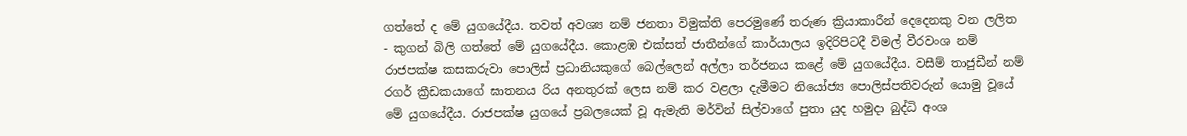ගත්තේ ද මේ යුගයේදීය. තවත් අවශ්‍ය නම් ජනතා විමුක්ති පෙරමුණේ තරුණ ක්‍රියාකාරීන් දෙදෙනකු වන ලලිත - කුගන් බිලි ගත්තේ මේ යුගයේදීය. කොළඹ එක්සත් ජාතීන්ගේ කාර්යාලය ඉදිරිපිටදී විමල් වීරවංශ නම් රාජපක්ෂ කසකරුවා පොලිස් ප්‍රධානියකුගේ බෙල්ලෙන් අල්ලා තර්ජනය කළේ මේ යුගයේදීය. වසීම් තාජුඩීන් නම් රගර් ක්‍රීඩකයාගේ ඝාතනය රිය අනතුරක් ලෙස නම් කර වළලා දැමීමට නියෝජ්‍ය පොලිස්පතිවරුන් යොමු වූයේ මේ යුගයේදීය. රාජපක්ෂ යුගයේ ප්‍රබලයෙක් වූ ඇමැති මර්වින් සිල්වාගේ පුතා යුද හමුදා බුද්ධි අංශ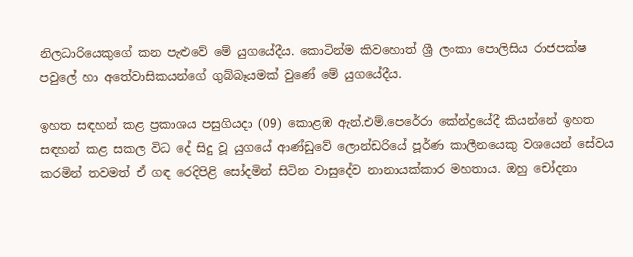නිලධාරියෙකුගේ කන පැළුවේ මේ යුගයේදීය. කොටින්ම කිවහොත් ශ්‍රී ලංකා පොලිසිය රාජපක්ෂ පවුලේ හා අතේවාසිකයන්ගේ ගුබ්බෑයමක් වුණේ මේ යුගයේදීය.

ඉහත සඳහන් කළ ප්‍රකාශය පසුගියදා (09) කොළඹ ඇන්.එම්.පෙරේරා කේන්ද්‍රයේදී කියන්නේ ඉහත සඳහන් කළ සකල විධ දේ සිදු වූ යුගයේ ආණ්ඩුවේ ලොන්ඩරියේ පූර්ණ කාලීනයෙකු වශයෙන් සේවය කරමින් තවමත් ඒ ගඳ රෙදිපිළි සෝදමින් සිටින වාසුදේව නානායක්කාර මහතාය. ඔහු චෝදනා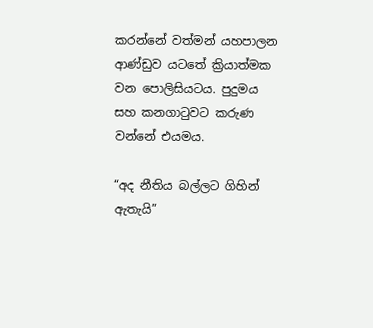කරන්නේ වත්මන් යහපාලන ආණ්ඩුව යටතේ ක්‍රියාත්මක වන පොලිසියටය. පුදුමය සහ කනගාටුවට කරුණ වන්නේ එයමය.

“අද නීතිය බල්ලට ගිහින් ඇතැයි”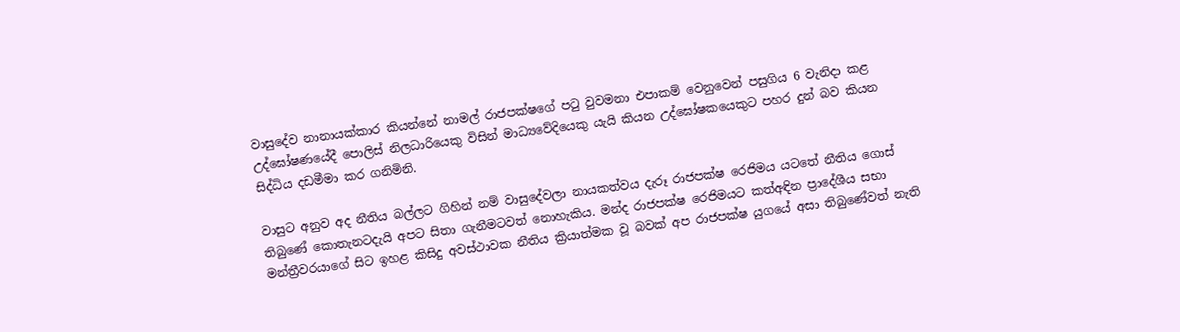වාසුදේව නානායක්කාර කියන්නේ නාමල් රාජපක්ෂගේ පටු වුවමනා එපාකම් වෙනුවෙන් පසුගිය 6 වැනිදා කළ උද්ඝෝෂණයේදී පොලිස් නිලධාරියෙකු විසින් මාධ්‍යවේදියෙකු යැයි කියන උද්ඝෝෂකයෙකුට පහර දුන් බව කියන සිද්ධිය දඩමීමා කර ගනිමිනි.

වාසුට අනුව අද නීතිය බල්ලට ගිහින් නම් වාසුදේවලා නායකත්වය දැරූ රාජපක්ෂ රෙජිමය යටතේ නීතිය ගොස් තිබුණේ කොතැනටදැයි අපට සිතා ගැනීමටවත් නොහැකිය. මන්ද රාජපක්ෂ රෙජිමයට කත්අඳින ප්‍රාදේශීය සභා මන්ත්‍රීවරයාගේ සිට ඉහළ කිසිදු අවස්ථාවක නීතිය ක්‍රියාත්මක වූ බවක් අප රාජපක්ෂ යුගයේ අසා තිබුණේවත් නැති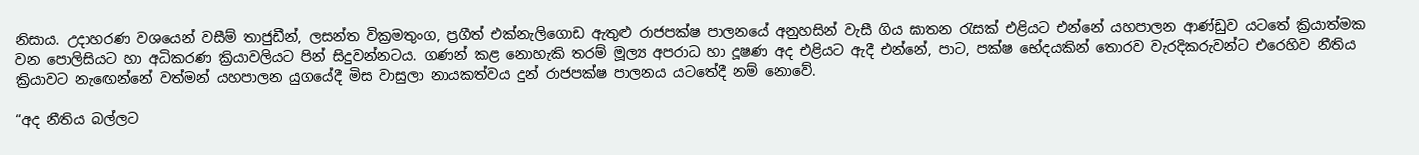නිසාය. උදාහරණ වශයෙන් වසීම් තාජුඩීන්, ලසන්ත වික්‍රමතුංග, ප්‍රගීත් එක්නැලිගොඩ ඇතුළු රාජපක්ෂ පාලනයේ අනුහසින් වැසී ගිය ඝාතන රැසක් එළියට එන්නේ යහපාලන ආණ්ඩුව යටතේ ක්‍රියාත්මක වන පොලිසියට හා අධිකරණ ක්‍රියාවලියට පින් සිදුවන්නටය. ගණන් කළ නොහැකි තරම් මූල්‍ය අපරාධ හා දූෂණ අද එළියට ඇදී එන්නේ, පාට, පක්ෂ භේදයකින් තොරව වැරදිකරුවන්ට එරෙහිව නීතිය ක්‍රියාවට නැඟෙන්නේ වත්මන් යහපාලන යුගයේදී මිස වාසුලා නායකත්වය දුන් රාජපක්ෂ පාලනය යටතේදී නම් නොවේ.

“අද නීතිය බල්ලට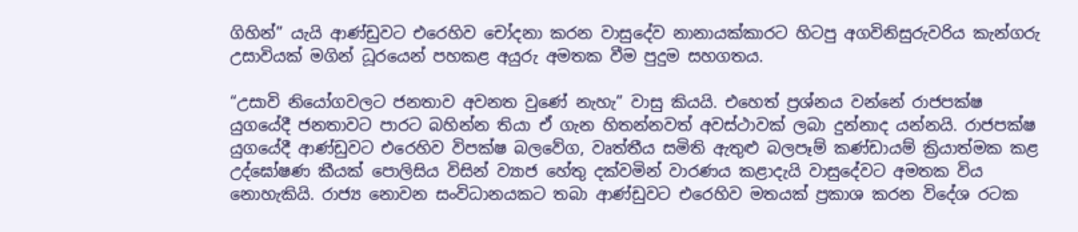ගිහින්” යැයි ආණ්ඩුවට එරෙහිව චෝදනා කරන වාසුදේව නානායක්කාරට හිටපු අගවිනිසුරුවරිය කැන්ගරු උසාවියක් මගින් ධූරයෙන් පහකළ අයුරු අමතක වීම පුදුම සහගතය.

“උසාවි නියෝගවලට ජනතාව අවනත වුණේ නැහැ” වාසු කියයි. එහෙත් ප්‍රශ්නය වන්නේ රාජපක්ෂ යුගයේදී ජනතාවට පාරට බහින්න තියා ඒ ගැන හිතන්නවත් අවස්ථාවක් ලබා දුන්නාද යන්නයි. රාජපක්ෂ යුගයේදී ආණ්ඩුවට එරෙහිව විපක්ෂ බලවේග, වෘත්තීය සමිති ඇතුළු බලපෑම් කණ්ඩායම් ක්‍රියාත්මක කළ උද්ඝෝෂණ කීයක් පොලිසිය විසින් ව්‍යාජ හේතු දක්වමින් වාරණය කළාදැයි වාසුදේවට අමතක විය නොහැකියි. රාජ්‍ය නොවන සංවිධානයකට තබා ආණ්ඩුවට එරෙහිව මතයක් ප්‍රකාශ කරන විදේශ රටක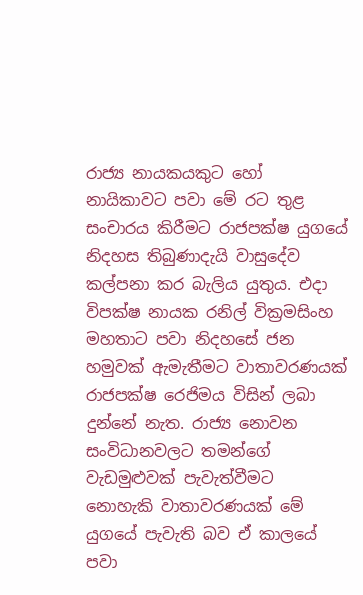රාජ්‍ය නායකයකුට හෝ නායිකාවට පවා මේ රට තුළ සංචාරය කිරීමට රාජපක්ෂ යුගයේ නිදහස තිබුණාදැයි වාසුදේව කල්පනා කර බැලිය යුතුය. එදා විපක්ෂ නායක රනිල් වික්‍රමසිංහ මහතාට පවා නිදහසේ ජන හමුවක් ඇමැතීමට වාතාවරණයක් රාජපක්ෂ රෙජිමය විසින් ලබා දුන්නේ නැත. රාජ්‍ය නොවන සංවිධානවලට තමන්ගේ වැඩමුළුවක් පැවැත්වීමට නොහැකි වාතාවරණයක් මේ යුගයේ පැවැති බව ඒ කාලයේ පවා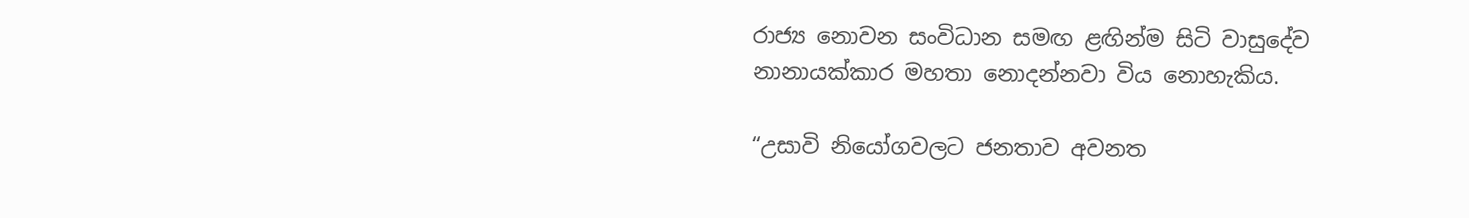රාජ්‍ය නොවන සංවිධාන සමඟ ළඟින්ම සිටි වාසුදේව නානායක්කාර මහතා නොදන්නවා විය නොහැකිය.

“උසාවි නියෝගවලට ජනතාව අවනත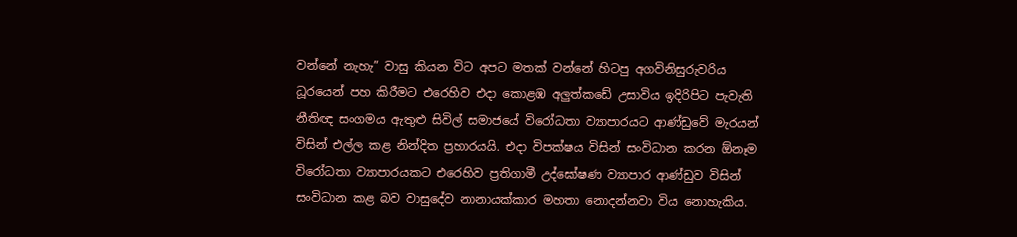වන්නේ නැහැ” වාසු කියන විට අපට මතක් වන්නේ හිටපු අගවිනිසුරුවරිය ධූරයෙන් පහ කිරීමට එරෙහිව එදා කොළඹ අලුත්කඩේ උසාවිය ඉදිරිපිට පැවැති නීතිඥ සංගමය ඇතුළු සිවිල් සමාජයේ විරෝධතා ව්‍යාපාරයට ආණ්ඩුවේ මැරයන් විසින් එල්ල කළ නින්දිත ප්‍රහාරයයි. එදා විපක්ෂය විසින් සංවිධාන කරන ඕනෑම විරෝධතා ව්‍යාපාරයකට එරෙහිව ප්‍රතිගාමී උද්ඝෝෂණ ව්‍යාපාර ආණ්ඩුව විසින් සංවිධාන කළ බව වාසුදේව නානායක්කාර මහතා නොදන්නවා විය නොහැකිය.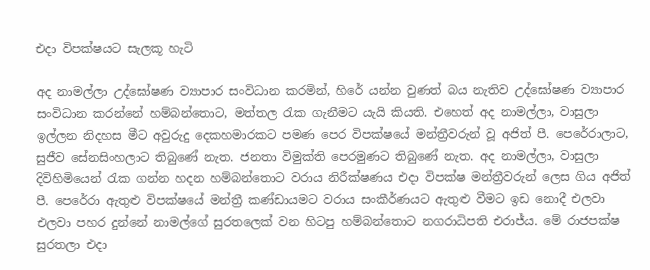එදා විපක්ෂයට සැලකූ හැටි

අද නාමල්ලා උද්ඝෝෂණ ව්‍යාපාර සංවිධාන කරමින්, හිරේ යන්න වුණත් බය නැතිව උද්ඝෝෂණ ව්‍යාපාර සංවිධාන කරන්නේ හම්බන්තොට, මත්තල රැක ගැනීමට යැයි කියති. එහෙත් අද නාමල්ලා, වාසුලා ඉල්ලන නිදහස මීට අවුරුදු දෙකහමාරකට පමණ පෙර විපක්ෂයේ මන්ත්‍රීවරුන් වූ අජිත් පී. පෙරේරාලාට, සුජීව සේනසිංහලාට තිබුණේ නැත. ජනතා විමුක්ති පෙරමුණට තිබුණේ නැත. අද නාමල්ලා, වාසුලා දිවිහිමියෙන් රැක ගන්න හදන හම්බන්තොට වරාය නිරීක්ෂණය එදා විපක්ෂ මන්ත්‍රීවරුන් ලෙස ගිය අජිත් පී. පෙරේරා ඇතුළු විපක්ෂයේ මන්ත්‍රී කණ්ඩායමට වරාය සංකීර්ණයට ඇතුළු වීමට ඉඩ නොදී එලවා එලවා පහර දුන්නේ නාමල්ගේ සුරතලෙක් වන හිටපු හම්බන්තොට නගරාධිපති එරාජ්ය. මේ රාජපක්ෂ සුරතලා එදා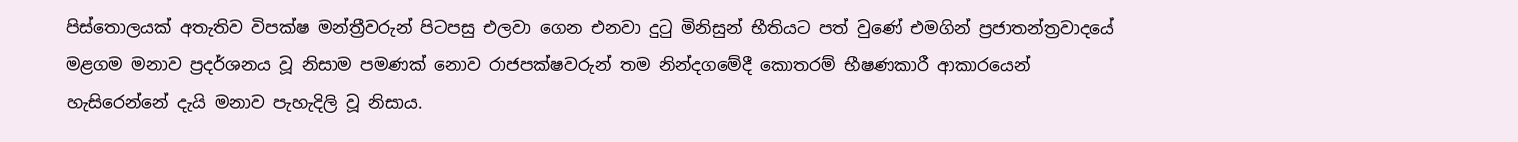පිස්තොලයක් අතැතිව විපක්ෂ මන්ත්‍රීවරුන් පිටපසු එලවා ගෙන එනවා දුටු මිනිසුන් භීතියට පත් වුණේ එමගින් ප්‍රජාතන්ත්‍රවාදයේ මළගම මනාව ප්‍රදර්ශනය වූ නිසාම පමණක් නොව රාජපක්ෂවරුන් තම නින්දගමේදී කොතරම් භීෂණකාරී ආකාරයෙන් හැසිරෙන්නේ දැයි මනාව පැහැදිලි වූ නිසාය.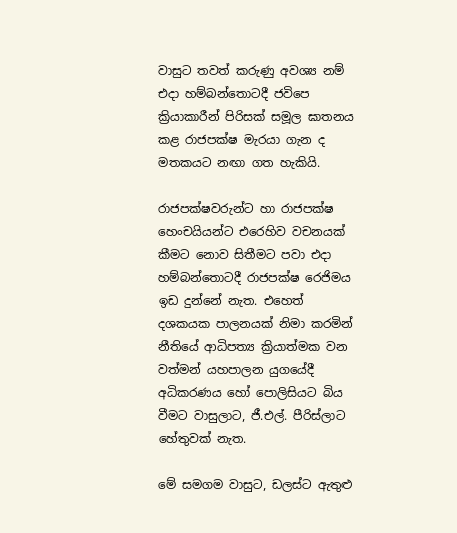වාසුට තවත් කරුණු අවශ්‍ය නම් එදා හම්බන්තොටදී ජවිපෙ ක්‍රියාකාරීන් පිරිසක් සමූල ඝාතනය කළ රාජපක්ෂ මැරයා ගැන ද මතකයට නඟා ගත හැකියි.

රාජපක්ෂවරුන්ට හා රාජපක්ෂ හෙංචයියන්ට එරෙහිව වචනයක් කීමට නොව සිතීමට පවා එදා හම්බන්තොටදී රාජපක්ෂ රෙජිමය ඉඩ දුන්නේ නැත. එහෙත් දශකයක පාලනයක් නිමා කරමින් නීතියේ ආධිපත්‍ය ක්‍රියාත්මක වන වත්මන් යහපාලන යුගයේදී අධිකරණය හෝ පොලිසියට බිය වීමට වාසුලාට, ජී.එල්. පීරිස්ලාට හේතුවක් නැත.

මේ සමගම වාසුට, ඩලස්ට ඇතුළු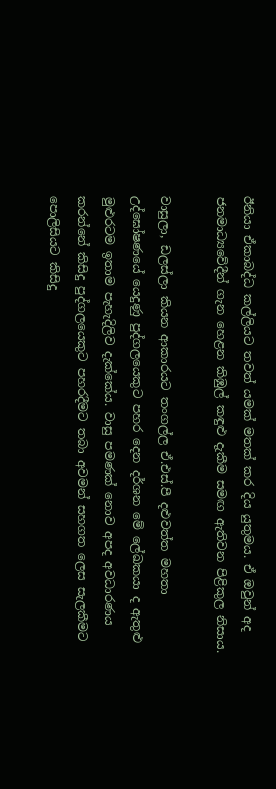ඊනියා ඒකාබද්ධ කල්ලියට තවත් යමක් මතක් කර දිය යුතුමය. ඒ ඔවුන් අද ජනමාධ්‍යවේදීන් ගැන හෙළන කිඹුල් කඳුළු දැකීම සමඟ ඇතිවන පිළිකුල නිසාය.

වාසුලා, ඩලස්ලා කියන ආකාරයට තංගල්ල ඒ.එස්.පී දළුවත්ත මහතා උද්ඝෝෂණයේ යෙදුණු පුද්ගලයෙකුට පහර දෙන දර්ශන මේ ලේඛකයා ද ඇතුළු මුළුරටම ඉතාම පැහැදිලිව දැක්කේය. වාසු පමණක් නොව අපද අවධාරණය කරන්නේ කිසිදු පුද්ගලයෙකුට පහරදීමට තබා අවමන් සහගත ලෙස සැලකීමට පොලිසියට කිසිදු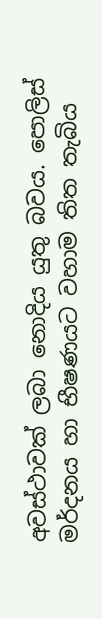අවස්ථාවක් ලබා නොදිය යුතු බවය. පොලිස් මර්දනය හා භීෂණයට වහාම තිත තැබිය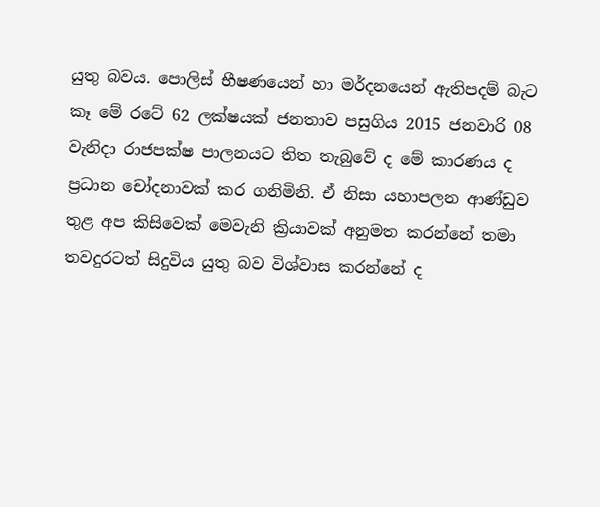යුතු බවය. පොලිස් භීෂණයෙන් හා මර්දනයෙන් ඇතිපදම් බැට කෑ මේ රටේ 62 ලක්ෂයක් ජනතාව පසුගිය 2015 ජනවාරි 08 වැනිදා රාජපක්ෂ පාලනයට තිත තැබුවේ ද මේ කාරණය ද ප්‍රධාන චෝදනාවක් කර ගනිමිනි. ඒ නිසා යහාපලන ආණ්ඩුව තුළ අප කිසිවෙක් මෙවැනි ක්‍රියාවක් අනුමත කරන්නේ තමා තවදුරටත් සිදුවිය යුතු බව විශ්වාස කරන්නේ ද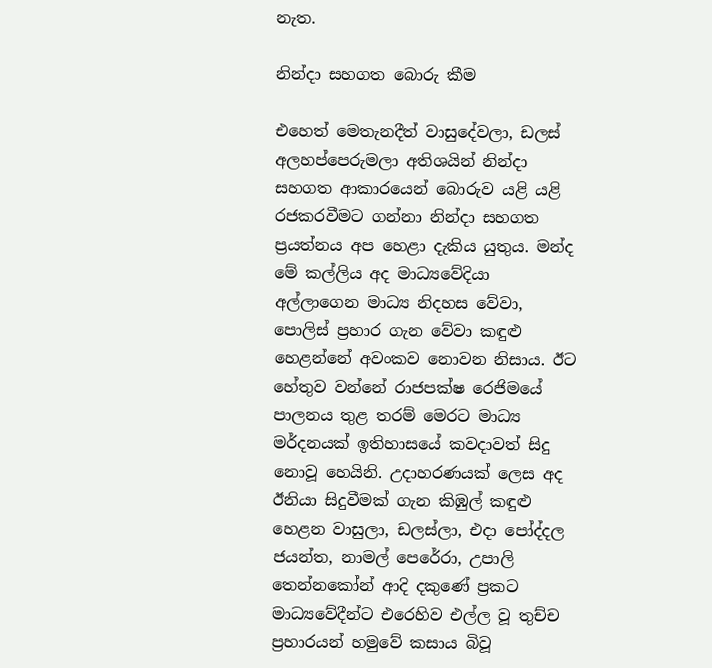නැත.

නින්දා සහගත බොරු කීම

එහෙත් මෙතැනදීත් වාසුදේවලා, ඩලස් අලහප්පෙරුමලා අතිශයින් නින්දා සහගත ආකාරයෙන් බොරුව යළි යළි රජකරවීමට ගන්නා නින්දා සහගත ප්‍රයත්නය අප හෙළා දැකිය යුතුය. මන්ද මේ කල්ලිය අද මාධ්‍යවේදියා අල්ලාගෙන මාධ්‍ය නිදහස වේවා, පොලිස් ප්‍රහාර ගැන වේවා කඳුළු හෙළන්නේ අවංකව නොවන නිසාය. ඊට හේතුව වන්නේ රාජපක්ෂ රෙජිමයේ පාලනය තුළ තරම් මෙරට මාධ්‍ය මර්දනයක් ඉතිහාසයේ කවදාවත් සිදු නොවූ හෙයිනි. උදාහරණයක් ලෙස අද ඊනියා සිදුවීමක් ගැන කිඹුල් කඳුළු හෙළන වාසුලා, ඩලස්ලා, එදා පෝද්දල ජයන්ත, නාමල් පෙරේරා, උපාලි තෙන්නකෝන් ආදි දකුණේ ප්‍රකට මාධ්‍යවේදීන්ට එරෙහිව එල්ල වූ තුච්ච ප්‍රහාරයන් හමුවේ කසාය බිවූ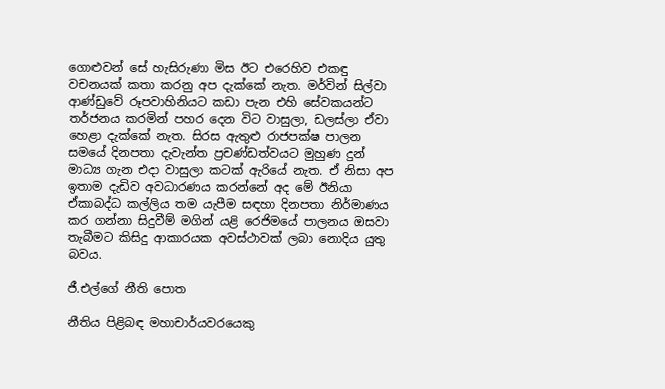ගොළුවන් සේ හැසිරුණා මිස ඊට එරෙහිව එකඳු වචනයක් කතා කරනු අප දැක්කේ නැත. මර්වින් සිල්වා ආණ්ඩුවේ රූපවාහිනියට කඩා පැන එහි සේවකයන්ට තර්ජනය කරමින් පහර දෙන විට වාසුලා, ඩලස්ලා ඒවා හෙළා දැක්කේ නැත. සිරස ඇතුළු රාජපක්ෂ පාලන සමයේ දිනපතා දැවැන්ත ප්‍රචණ්ඩත්වයට මුහුණ දුන් මාධ්‍ය ගැන එදා වාසුලා කටක් ඇරියේ නැත. ඒ නිසා අප ඉතාම දැඩිව අවධාරණය කරන්නේ අද මේ ඊනියා ඒකාබද්ධ කල්ලිය තම යැපීම සඳහා දිනපතා නිර්මාණය කර ගන්නා සිදුවීම් මගින් යළි රෙජිමයේ පාලනය ඔසවා තැබීමට කිසිදු ආකාරයක අවස්ථාවක් ලබා නොදිය යුතු බවය.

ජී.එල්ගේ නීති පොත

නීතිය පිළිබඳ මහාචාර්යවරයෙකු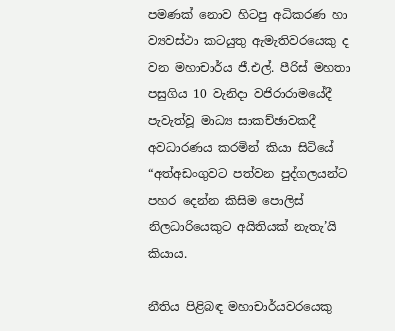පමණක් නොව හිටපු අධිකරණ හා ව්‍යවස්ථා කටයුතු ඇමැතිවරයෙකු ද වන මහාචාර්ය ජී.එල්. පීරිස් මහතා පසුගිය 10 වැනිදා වජිරාරාමයේදී පැවැත්වූ මාධ්‍ය සාකච්ඡාවකදී අවධාරණය කරමින් කියා සිටියේ “අත්අඩංගුවට පත්වන පුද්ගලයන්ට පහර දෙන්න කිසිම පොලිස් නිලධාරියෙකුට අයිතියක් නැතැ’යි කියාය.

නීතිය පිළිබඳ මහාචාර්යවරයෙකු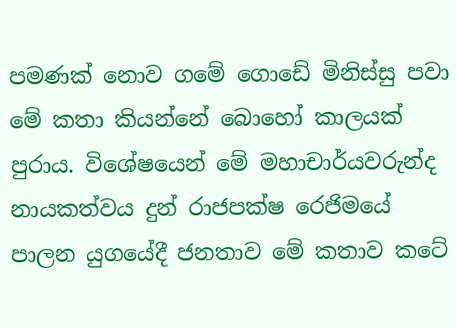පමණක් නොව ගමේ ගොඩේ මිනිස්සු පවා මේ කතා කියන්නේ බොහෝ කාලයක් පුරාය. විශේෂයෙන් මේ මහාචාර්යවරුන්ද නායකත්වය දුන් රාජපක්ෂ රෙජිමයේ පාලන යුගයේදී ජනතාව මේ කතාව කටේ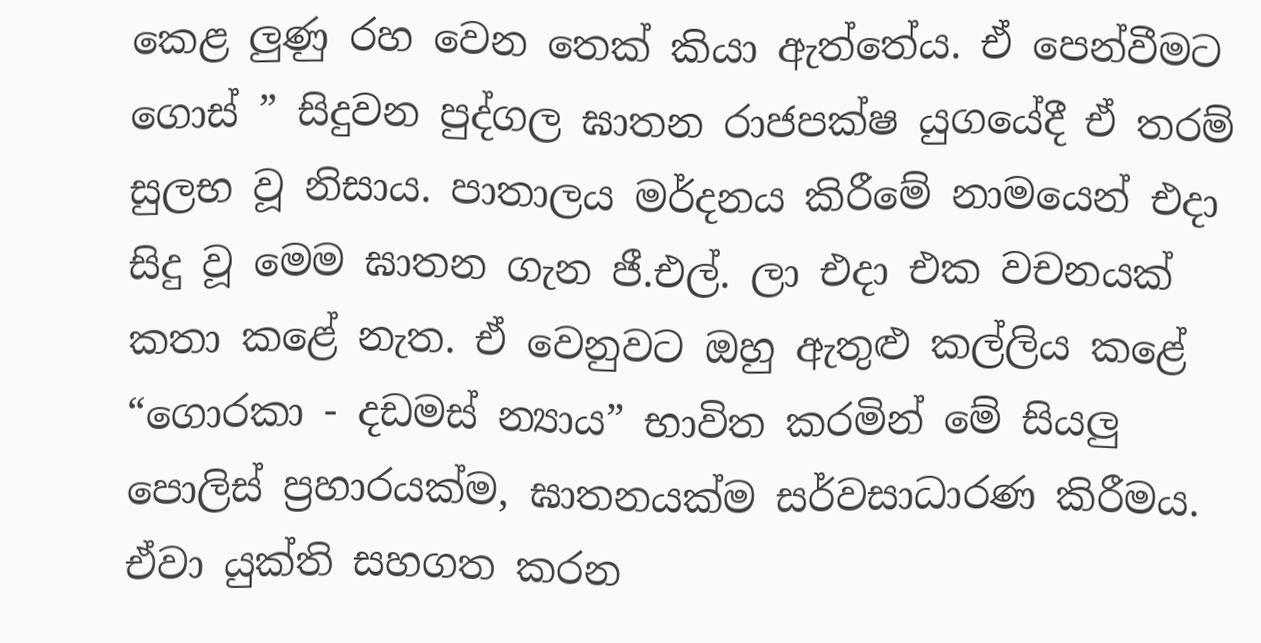කෙළ ලුණු රහ වෙන තෙක් කියා ඇත්තේය. ඒ පෙන්වීමට ගොස් ” සිදුවන පුද්ගල ඝාතන රාජපක්ෂ යුගයේදී ඒ තරම් සුලභ වූ නිසාය. පාතාලය මර්දනය කිරීමේ නාමයෙන් එදා සිදු වූ මෙම ඝාතන ගැන ජී.එල්. ලා එදා එක වචනයක් කතා කළේ නැත. ඒ වෙනුවට ඔහු ඇතුළු කල්ලිය කළේ “ගොරකා - දඩමස් න්‍යාය” භාවිත කරමින් මේ සියලු පොලිස් ප්‍රහාරයක්ම, ඝාතනයක්ම සර්වසාධාරණ කිරීමය. ඒවා යුක්ති සහගත කරන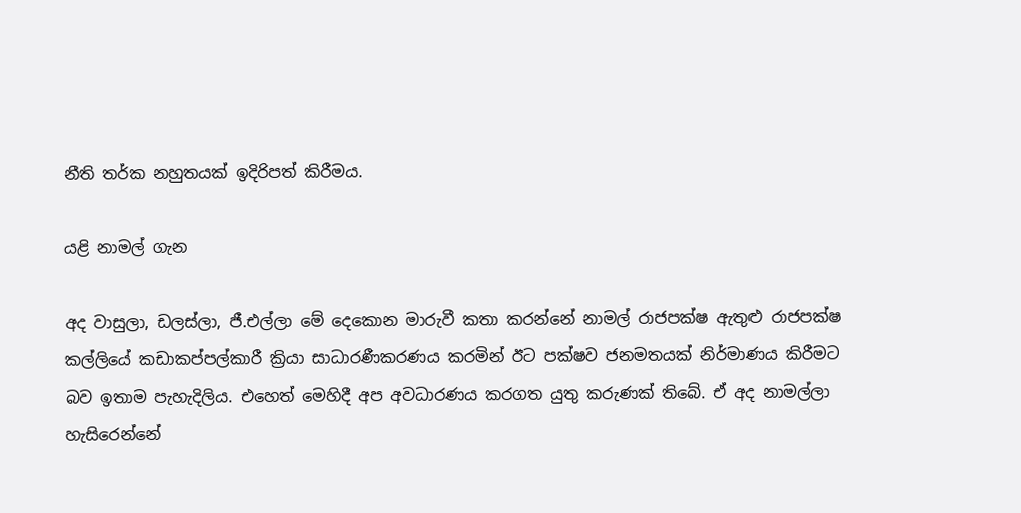නීති තර්ක නහුතයක් ඉදිරිපත් කිරීමය.

යළි නාමල් ගැන

අද වාසුලා, ඩලස්ලා, ජී.එල්ලා මේ දෙකොන මාරුවී කතා කරන්නේ නාමල් රාජපක්ෂ ඇතුළු රාජපක්ෂ කල්ලියේ කඩාකප්පල්කාරී ක්‍රියා සාධාරණීකරණය කරමින් ඊට පක්ෂව ජනමතයක් නිර්මාණය කිරීමට බව ඉතාම පැහැදිලිය. එහෙත් මෙහිදී අප අවධාරණය කරගත යුතු කරුණක් තිබේ. ඒ අද නාමල්ලා හැසිරෙන්නේ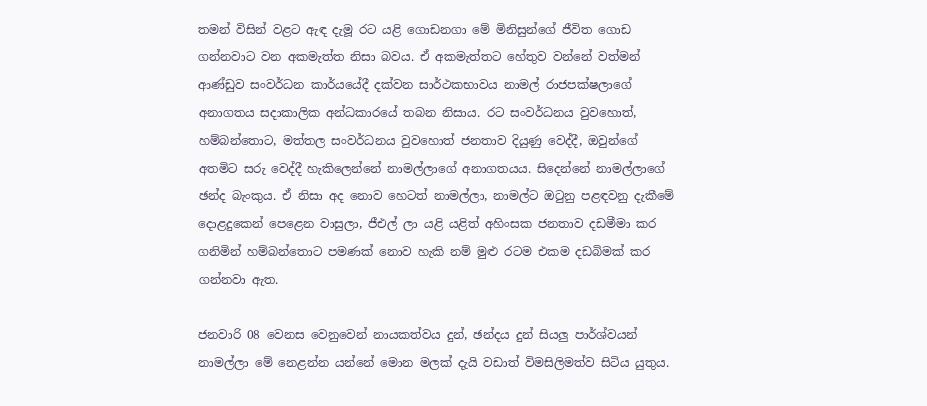තමන් විසින් වළට ඇඳ දැමූ රට යළි ගොඩනගා මේ මිනිසුන්ගේ ජීවිත ගොඩ ගන්නවාට වන අකමැත්ත නිසා බවය. ඒ අකමැත්තට හේතුව වන්නේ වත්මන් ආණ්ඩුව සංවර්ධන කාර්යයේදී දක්වන සාර්ථකභාවය නාමල් රාජපක්ෂලාගේ අනාගතය සදාකාලික අන්ධකාරයේ තබන නිසාය. රට සංවර්ධනය වුවහොත්, හම්බන්තොට, මත්තල සංවර්ධනය වුවහොත් ජනතාව දියුණු වෙද්දී, ඔවුන්ගේ අතමිට සරු වෙද්දී හැකිලෙන්නේ නාමල්ලාගේ අනාගතයය. සිදෙන්නේ නාමල්ලාගේ ඡන්ද බැංකුය. ඒ නිසා අද නොව හෙටත් නාමල්ලා, නාමල්ට ඔටුනු පළඳවනු දැකීමේ දොළදුකෙන් පෙළෙන වාසුලා, ජීඑල් ලා යළි යළිත් අහිංසක ජනතාව දඩමීමා කර ගනිමින් හම්බන්තොට පමණක් නොව හැකි නම් මුළු රටම එකම දඩබිමක් කර ගන්නවා ඇත.

ජනවාරි 08 වෙනස වෙනුවෙන් නායකත්වය දුන්, ඡන්දය දුන් සියලු පාර්ශ්වයන් නාමල්ලා මේ නෙළන්න යන්නේ මොන මලක් දැයි වඩාත් විමසිලිමත්ව සිටිය යුතුය.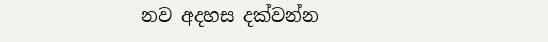නව අදහස දක්වන්න